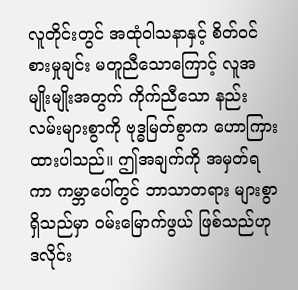လူတိုင်းတွင် အထုံဝါသနာနှင့် စိတ်ဝင်စားမှုချင်း မတူညီသောကြောင့် လူအမျိုးမျိုးအတွက် ကိုက်ညီသော နည်းလမ်းများစွာကို ဗုဒ္ဓမြတ်စွာက ဟောကြားထားပါသည်။ ဤအချက်ကို အမှတ်ရကာ ကမ္ဘာပေါ်တွင် ဘာသာတရား များစွာ ရှိသည်မှာ ဝမ်းမြောက်ဖွယ် ဖြစ်သည်ဟု ဒလိုင်း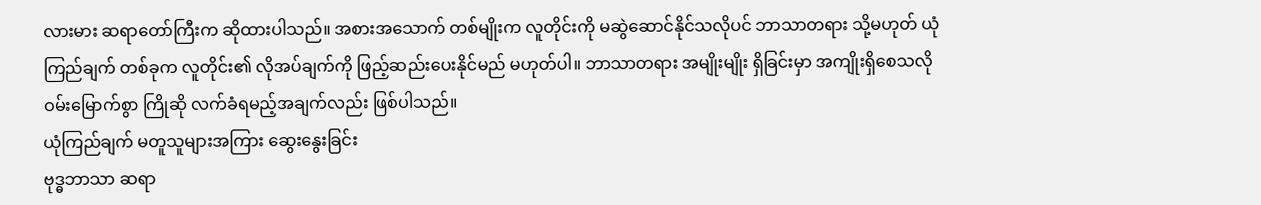လားမား ဆရာတော်ကြီးက ဆိုထားပါသည်။ အစားအသောက် တစ်မျိုးက လူတိုင်းကို မဆွဲဆောင်နိုင်သလိုပင် ဘာသာတရား သို့မဟုတ် ယုံကြည်ချက် တစ်ခုက လူတိုင်း၏ လိုအပ်ချက်ကို ဖြည့်ဆည်းပေးနိုင်မည် မဟုတ်ပါ။ ဘာသာတရား အမျိုးမျိုး ရှိခြင်းမှာ အကျိုးရှိစေသလို ဝမ်းမြောက်စွာ ကြိုဆို လက်ခံရမည့်အချက်လည်း ဖြစ်ပါသည်။
ယုံကြည်ချက် မတူသူများအကြား ဆွေးနွေးခြင်း
ဗုဒ္ဓဘာသာ ဆရာ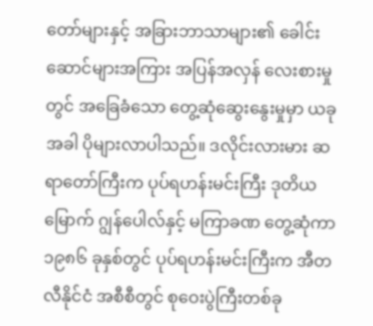တော်များနှင့် အခြားဘာသာများ၏ ခေါင်းဆောင်များအကြား အပြန်အလှန် လေးစားမှုတွင် အခြေခံသော တွေ့ဆုံဆွေးနွေးမှုမှာ ယခုအခါ ပိုများလာပါသည်။ ဒလိုင်းလားမား ဆရာတော်ကြီးက ပုပ်ရဟန်းမင်းကြီး ဒုတိယမြောက် ဂျွန်ပေါလ်နှင့် မကြာခဏ တွေ့ဆုံကာ ၁၉၈၆ ခုနှစ်တွင် ပုပ်ရဟန်းမင်းကြီးက အီတလီနိုင်ငံ အစီစီတွင် စုဝေးပွဲကြီးတစ်ခု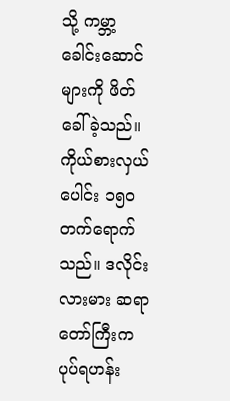သို့ ကမ္ဘာ့ ခေါင်းဆောင်များကို ဖိတ်ခေါ်ခဲ့သည်။ ကိုယ်စားလှယ်ပေါင်း ၁၅၀ တက်ရောက်သည်။ ဒလိုင်းလားမား ဆရာတော်ကြီးက ပုပ်ရဟန်း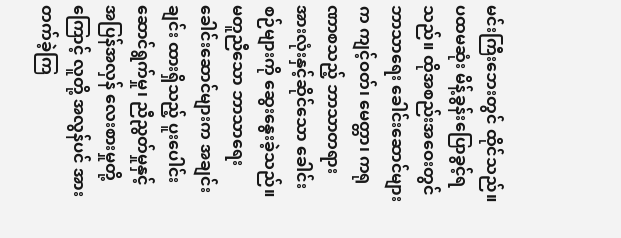မင်းကြီးဘေးတွင် ထိုင်သည်။ ပထမဆုံး မိန့်ခွန်းပြောခွင့်ရသည်။ ထိုအစည်းအဝေးတွင် ဘာသာရေး ခေါင်းဆောင်များက ကျင့်ဝတ်၊ မေတ္တာ၊ ကရုဏာစသည့် ဘာသာတရား အားလုံးနှင့်ဆိုင်သော ခေါင်းစဉ်များကို ဆွေးနွေးခဲ့သည်။ မတူညီသော ဘာသာရေး ခေါင်းဆောင်များက အချင်းချင်း ထားရှိသည့် ပူးပေါင်းဆောင်ရွက်မှု၊ ညီညွတ်မှုနှင့် အပြန်အလှန် လေးစားမှုတို့ကြောင့် လူတို့ အလွန်ပင် အားတက်ခဲ့ကြ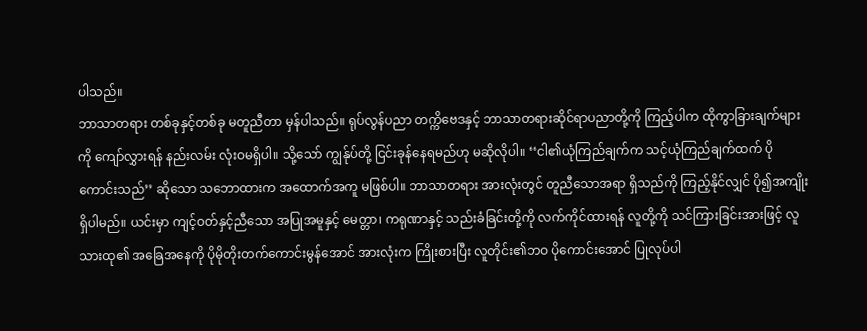ပါသည်။
ဘာသာတရား တစ်ခုနှင့်တစ်ခု မတူညီတာ မှန်ပါသည်။ ရုပ်လွန်ပညာ တက္ကိဗေဒနှင့် ဘာသာတရားဆိုင်ရာပညာတို့ကို ကြည့်ပါက ထိုကွာခြားချက်များကို ကျော်လွှားရန် နည်းလမ်း လုံးဝမရှိပါ။ သို့သော် ကျွန်ုပ်တို့ ငြင်းခုန်နေရမည်ဟု မဆိုလိုပါ။ ‘‘ငါ၏ယုံကြည်ချက်က သင့်ယုံကြည်ချက်ထက် ပိုကောင်းသည်’’ ဆိုသော သဘောထားက အထောက်အကူ မဖြစ်ပါ။ ဘာသာတရား အားလုံးတွင် တူညီသောအရာ ရှိသည်ကို ကြည့်နိုင်လျှင် ပို၍အကျိုးရှိပါမည်။ ယင်းမှာ ကျင့်ဝတ်နှင့်ညီသော အပြုအမူနှင့် မေတ္တာ၊ ကရုဏာနှင့် သည်းခံခြင်းတို့ကို လက်ကိုင်ထားရန် လူတို့ကို သင်ကြားခြင်းအားဖြင့် လူသားထု၏ အခြေအနေကို ပိုမိုတိုးတက်ကောင်းမွန်အောင် အားလုံးက ကြိုးစားပြီး လူတိုင်း၏ဘဝ ပိုကောင်းအောင် ပြုလုပ်ပါ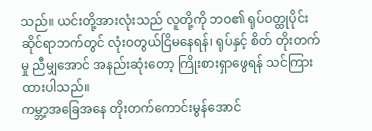သည်။ ယင်းတို့အားလုံးသည် လူတို့ကို ဘဝ၏ ရုပ်ဝတ္ထုပိုင်းဆိုင်ရာဘက်တွင် လုံးဝတွယ်ငြိမနေရန်၊ ရုပ်နှင့် စိတ် တိုးတက်မှု ညီမျှအောင် အနည်းဆုံးတော့ ကြိုးစားရှာဖွေရန် သင်ကြားထားပါသည်။
ကမ္ဘာ့အခြေအနေ တိုးတက်ကောင်းမွန်အောင်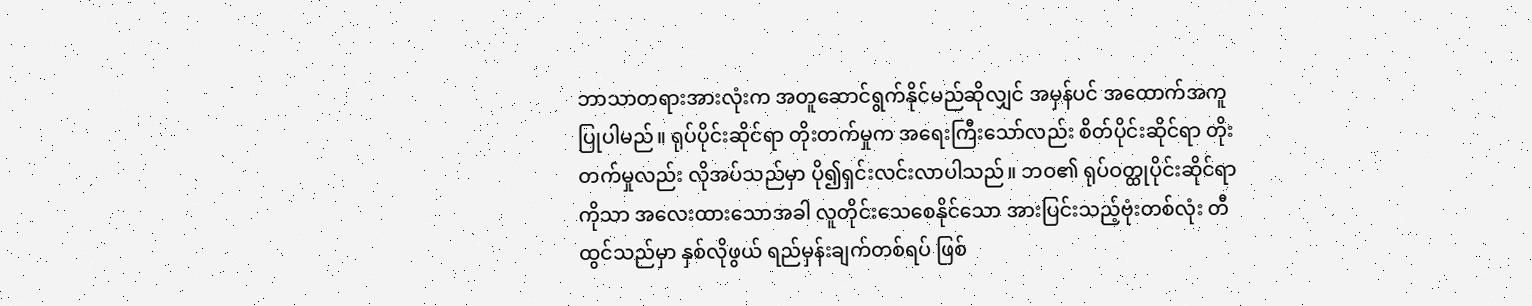ဘာသာတရားအားလုံးက အတူဆောင်ရွက်နိုင်မည်ဆိုလျှင် အမှန်ပင် အထောက်အကူ ပြုပါမည်။ ရုပ်ပိုင်းဆိုင်ရာ တိုးတက်မှုက အရေးကြီးသော်လည်း စိတ်ပိုင်းဆိုင်ရာ တိုးတက်မှုလည်း လိုအပ်သည်မှာ ပို၍ရှင်းလင်းလာပါသည်။ ဘဝ၏ ရုပ်ဝတ္ထုပိုင်းဆိုင်ရာကိုသာ အလေးထားသောအခါ လူတိုင်းသေစေနိုင်သော အားပြင်းသည့်ဗုံးတစ်လုံး တီထွင်သည်မှာ နှစ်လိုဖွယ် ရည်မှန်းချက်တစ်ရပ် ဖြစ်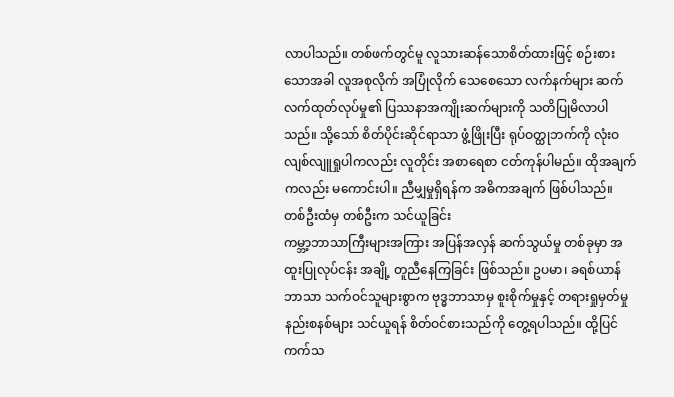လာပါသည်။ တစ်ဖက်တွင်မူ လူသားဆန်သောစိတ်ထားဖြင့် စဉ်းစားသောအခါ လူအစုလိုက် အပြုံလိုက် သေစေသော လက်နက်များ ဆက်လက်ထုတ်လုပ်မှု၏ ပြဿနာအကျိုးဆက်များကို သတိပြုမိလာပါသည်။ သို့သော် စိတ်ပိုင်းဆိုင်ရာသာ ဖွံ့ဖြိုးပြီး ရုပ်ဝတ္ထုဘက်ကို လုံးဝလျစ်လျူရှုပါကလည်း လူတိုင်း အစာရေစာ ငတ်ကုန်ပါမည်။ ထိုအချက်ကလည်း မကောင်းပါ။ ညီမျှမှုရှိရန်က အဓိကအချက် ဖြစ်ပါသည်။
တစ်ဦးထံမှ တစ်ဦးက သင်ယူခြင်း
ကမ္ဘာ့ဘာသာကြီးများအကြား အပြန်အလှန် ဆက်သွယ်မှု တစ်ခုမှာ အထူးပြုလုပ်ငန်း အချို့ တူညီနေကြခြင်း ဖြစ်သည်။ ဥပမာ၊ ခရစ်ယာန်ဘာသာ သက်ဝင်သူများစွာက ဗုဒ္ဓဘာသာမှ စူးစိုက်မှုနှင့် တရားရှုမှတ်မှု နည်းစနစ်များ သင်ယူရန် စိတ်ဝင်စားသည်ကို တွေ့ရပါသည်။ ထို့ပြင် ကက်သ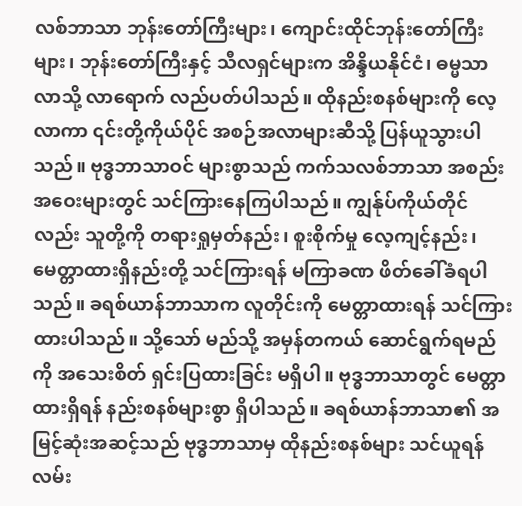လစ်ဘာသာ ဘုန်းတော်ကြီးများ၊ ကျောင်းထိုင်ဘုန်းတော်ကြီးများ၊ ဘုန်းတော်ကြီးနှင့် သီလရှင်များက အိန္ဒိယနိုင်ငံ၊ ဓမ္မသာလာသို့ လာရောက် လည်ပတ်ပါသည်။ ထိုနည်းစနစ်များကို လေ့လာကာ ၎င်းတို့ကိုယ်ပိုင် အစဉ်အလာများဆီသို့ ပြန်ယူသွားပါသည်။ ဗုဒ္ဓဘာသာဝင် များစွာသည် ကက်သလစ်ဘာသာ အစည်းအဝေးများတွင် သင်ကြားနေကြပါသည်။ ကျွန်ုပ်ကိုယ်တိုင်လည်း သူတို့ကို တရားရှုမှတ်နည်း၊ စူးစိုက်မှု လေ့ကျင့်နည်း၊ မေတ္တာထားရှိနည်းတို့ သင်ကြားရန် မကြာခဏ ဖိတ်ခေါ်ခံရပါသည်။ ခရစ်ယာန်ဘာသာက လူတိုင်းကို မေတ္တာထားရန် သင်ကြားထားပါသည်။ သို့သော် မည်သို့ အမှန်တကယ် ဆောင်ရွက်ရမည်ကို အသေးစိတ် ရှင်းပြထားခြင်း မရှိပါ။ ဗုဒ္ဓဘာသာတွင် မေတ္တာထားရှိရန် နည်းစနစ်များစွာ ရှိပါသည်။ ခရစ်ယာန်ဘာသာ၏ အမြင့်ဆုံးအဆင့်သည် ဗုဒ္ဓဘာသာမှ ထိုနည်းစနစ်များ သင်ယူရန် လမ်း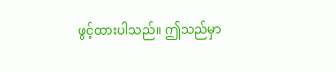ဖွင့်ထားပါသည်။ ဤသည်မှာ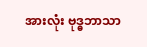အားလုံး ဗုဒ္ဓဘာသာ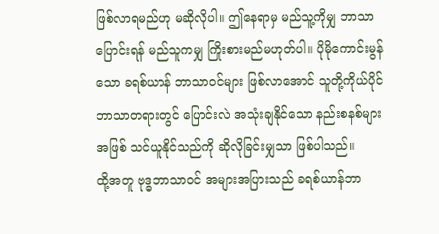ဖြစ်လာရမည်ဟု မဆိုလိုပါ။ ဤနေရာမှ မည်သူ့ကိုမျှ ဘာသာပြောင်းရန် မည်သူကမျှ ကြိုးစားမည်မဟုတ်ပါ။ ပိုမိုကောင်းမွန်သော ခရစ်ယာန် ဘာသာဝင်များ ဖြစ်လာအောင် သူတို့ကိုယ်ပိုင် ဘာသာတရားတွင် ပြောင်းလဲ အသုံးချနိုင်သော နည်းစနစ်များအဖြစ် သင်ယူနိုင်သည်ကို ဆိုလိုခြင်းမျှသာ ဖြစ်ပါသည်။
ထို့အတူ ဗုဒ္ဓဘာသာဝင် အများအပြားသည် ခရစ်ယာန်ဘာ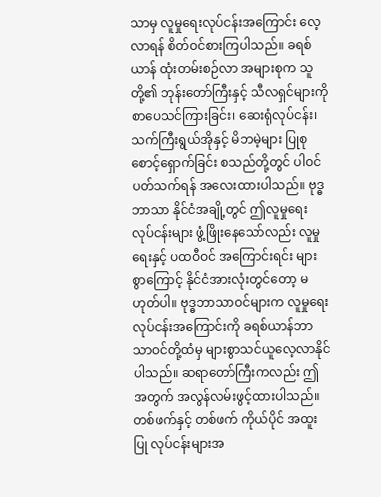သာမှ လူမှုရေးလုပ်ငန်းအကြောင်း လေ့လာရန် စိတ်ဝင်စားကြပါသည်။ ခရစ်ယာန် ထုံးတမ်းစဉ်လာ အများစုက သူတို့၏ ဘုန်းတော်ကြီးနှင့် သီလရှင်များကို စာပေသင်ကြားခြင်း၊ ဆေးရုံလုပ်ငန်း၊ သက်ကြီးရွယ်အိုနှင့် မိဘမဲ့များ ပြုစုစောင့်ရှောက်ခြင်း စသည်တို့တွင် ပါဝင်ပတ်သက်ရန် အလေးထားပါသည်။ ဗုဒ္ဓဘာသာ နိုင်ငံအချို့တွင် ဤလူမှုရေး လုပ်ငန်းများ ဖွံ့ဖြိုးနေသော်လည်း လူမှုရေးနှင့် ပထဝီဝင် အကြောင်းရင်း များစွာကြောင့် နိုင်ငံအားလုံးတွင်တော့ မဟုတ်ပါ။ ဗုဒ္ဓဘာသာဝင်များက လူမှုရေး လုပ်ငန်းအကြောင်းကို ခရစ်ယာန်ဘာသာဝင်တို့ထံမှ များစွာသင်ယူလေ့လာနိုင်ပါသည်။ ဆရာတော်ကြီးကလည်း ဤအတွက် အလွန်လမ်းဖွင့်ထားပါသည်။ တစ်ဖက်နှင့် တစ်ဖက် ကိုယ်ပိုင် အထူးပြု လုပ်ငန်းများအ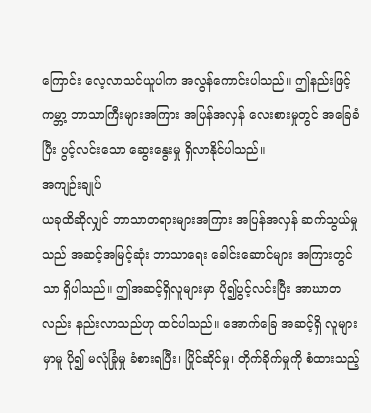ကြောင်း လေ့လာသင်ယူပါက အလွန်ကောင်းပါသည်။ ဤနည်းဖြင့် ကမ္ဘာ့ ဘာသာကြီးများအကြား အပြန်အလှန် လေးစားမှုတွင် အခြေခံပြီး ပွင့်လင်းသော ဆွေးနွေးမှု ရှိလာနိုင်ပါသည်။
အကျဉ်းချုပ်
ယခုထိဆိုလျှင် ဘာသာတရားများအကြား အပြန်အလှန် ဆက်သွယ်မှုသည် အဆင့်အမြင့်ဆုံး ဘာသာရေး ခေါင်းဆောင်များ အကြားတွင်သာ ရှိပါသည်။ ဤအဆင့်ရှိလူများမှာ ပို၍ပွင့်လင်းပြီး အာဃာတလည်း နည်းလာသည်ဟု ထင်ပါသည်။ အောက်ခြေ အဆင့်ရှိ လူများမှာမူ ပို၍ မလုံခြုံမှု ခံစားရပြီး၊ ပြိုင်ဆိုင်မှု၊ တိုက်ခိုက်မှုကို စံထားသည့်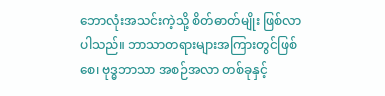ဘောလုံးအသင်းကဲ့သို့ စိတ်ဓာတ်မျိုး ဖြစ်လာပါသည်။ ဘာသာတရားများအကြားတွင်ဖြစ်စေ၊ ဗုဒ္ဓဘာသာ အစဉ်အလာ တစ်ခုနှင့်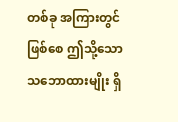တစ်ခု အကြားတွင်ဖြစ်စေ ဤသို့သော သဘောထားမျိုး ရှိ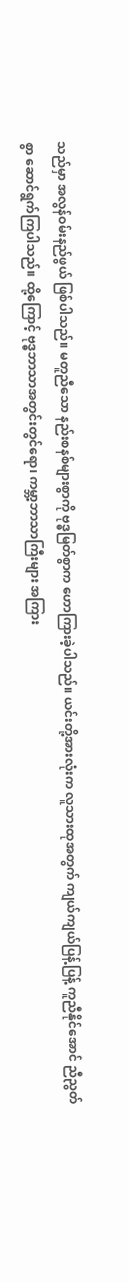သည်မှာ အလွန်ဝမ်းနည်ဖွယ် ဖြစ်ပါသည်။ မတူညီသော နည်းစနစ်များစွာကို ဗုဒ္ဓမြတ်စွာက ဟောကြားခဲ့ပါသည်။ ယင်းတို့အားလုံးက လူသားထုအတွက် ကျယ်ကျယ်ပြန့်ပြန့် ကူညီနိုင်အောင် ညီညွတ်စွာ ဆောင်ရွက်ကြပါသည်။ ထို့ကြောင့် ဗုဒ္ဓဘာသာအတွင်းတွင်ရော၊ ကမ္ဘာ့ဘာသာကြီးများ အကြား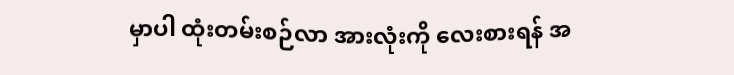မှာပါ ထုံးတမ်းစဉ်လာ အားလုံးကို လေးစားရန် အ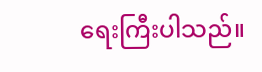ရေးကြီးပါသည်။